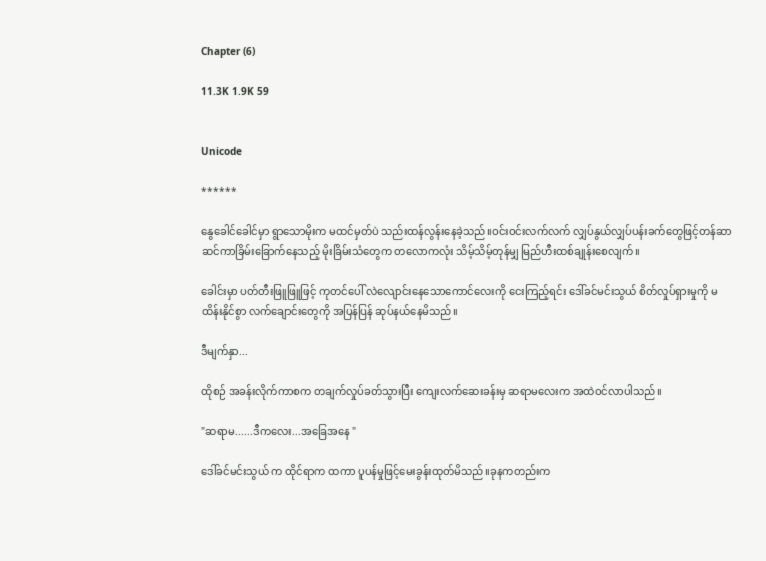Chapter (6)

11.3K 1.9K 59


Unicode

******

နွေခေါင်ခေါင်မှာ ရွာသောမိုးက မထင်မှတ်ပဲ သည်းထန်လွန်းနေခဲ့သည်။ဝင်းဝင်းလက်လက် လျှပ်နွယ်လျှပ်ပန်းခက်တွေဖြင့်တန်ဆာဆင်ကာခြိမ်းခြောက်နေသည့် မိုးခြိမ်းသံတွေက တလောကလုံး သိမ့်သိမ့်တုန်မျှ မြည်ဟီးထစ်ချုန်းစေလျက်။

ခေါင်းမှာ ပတ်တီးဖြူဖြူဖြင့် ကုတင်ပေါ် လဲလျောင်းနေသောကောင်လေးကို ငေးကြည့်ရင်း ဒေါ်ခင်မင်းသွယ် စိတ်လှုပ်ရှားမှုကို မထိန်းနိုင်စွာ လက်ချောင်းတွေကို အပြန်ပြန် ဆုပ်နယ်နေမိသည်။

ဒီမျက်နှာ...

ထိုစဉ် အခန်းလိုက်ကာစက တချက်လှုပ်ခတ်သွားပြီး ကျေးလက်ဆေးခန်းမှ ဆရာမလေးက အထဲဝင်လာပါသည်။

"ဆရာမ......ဒီကလေး...အခြေအနေ "

ဒေါ်ခင်မင်းသွယ် က ထိုင်ရာက ထကာ ပူပန်မှုဖြင့်မေးခွန်းထုတ်မိသည်။ခုနကတည်းက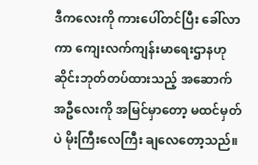ဒီကလေးကို ကားပေါ်တင်ပြီး ခေါ်လာကာ ကျေးလက်ကျန်းမာရေးဌာနဟု ဆိုင်းဘုတ်တပ်ထားသည့် အဆောက်အဦလေးကို အမြင်မှာတော့ မထင်မှတ်ပဲ မိုးကြီးလေကြီး ချလေတော့သည်။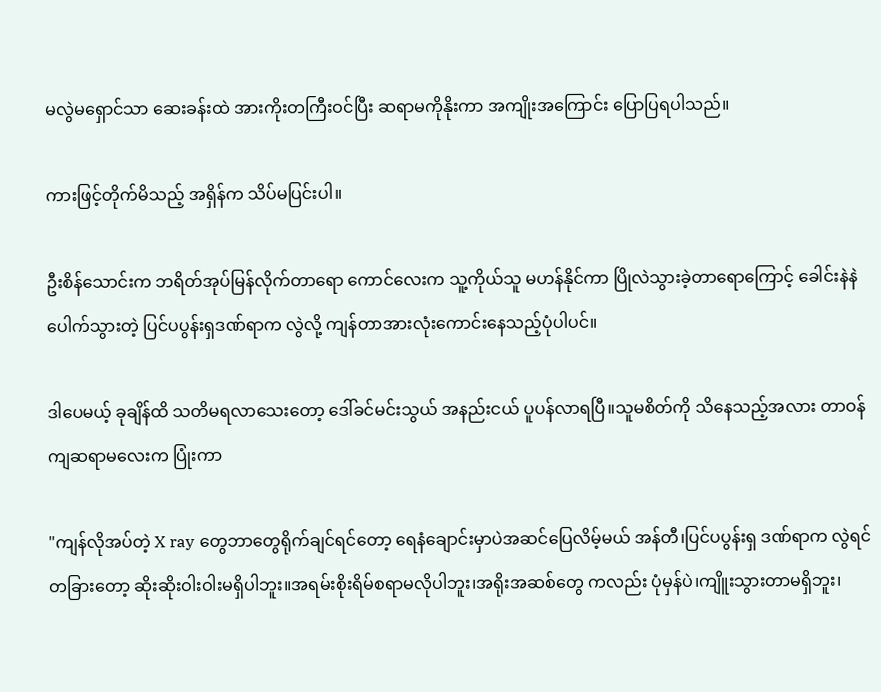မလွဲမရှောင်သာ ဆေးခန်းထဲ အားကိုးတကြီးဝင်ပြီး ဆရာမကိုနိုးကာ အကျိုးအကြောင်း ပြောပြရပါသည်။

ကားဖြင့်တိုက်မိသည့် အရှိန်က သိပ်မပြင်းပါ။

ဦးစိန်သောင်းက ဘရိတ်အုပ်မြန်လိုက်တာရော ကောင်လေးက သူ့ကိုယ်သူ မဟန်နိုင်ကာ ပြိုလဲသွားခဲ့တာရောကြောင့် ခေါင်းနဲနဲပေါက်သွားတဲ့ ပြင်ပပွန်းရှဒဏ်ရာက လွဲလို့ ကျန်တာအားလုံးကောင်းနေသည့်ပုံပါပင်။

ဒါပေမယ့် ခုချိန်ထိ သတိမရလာသေးတော့ ဒေါ်ခင်မင်းသွယ် အနည်းငယ် ပူပန်လာရပြီ။သူမစိတ်ကို သိနေသည့်အလား တာဝန်ကျဆရာမလေးက ပြုံးကာ

"ကျန်လိုအပ်တဲ့ X ray တွေဘာတွေရိုက်ချင်ရင်တော့ ရေနံချောင်းမှာပဲအဆင်ပြေလိမ့်မယ် အန်တီ၊ပြင်ပပွန်းရှ ဒဏ်ရာက လွဲရင် တခြားတော့ ဆိုးဆိုးဝါးဝါးမရှိပါဘူး။အရမ်းစိုးရိမ်စရာမလိုပါဘူး၊အရိုးအဆစ်တွေ ကလည်း ပုံမှန်ပဲ၊ကျိူးသွားတာမရှိဘူး၊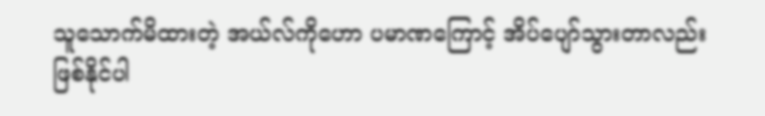သူသောက်မိထားတဲ့ အယ်လ်ကိုဟော ပမာဏကြောင့် အိပ်ပျော်သွားတာလည်း ဖြစ်နိုင်ပါ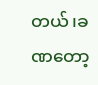တယ်၊ခဏတော့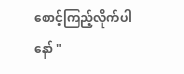စောင့်ကြည့်လိုက်ပါနော် "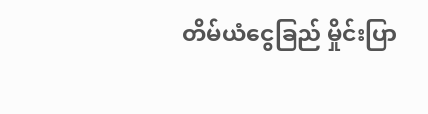တိမ်ယံငွေခြည် မှိုင်းပြာ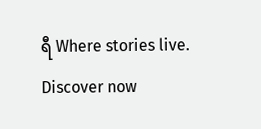ရီ Where stories live. Discover now